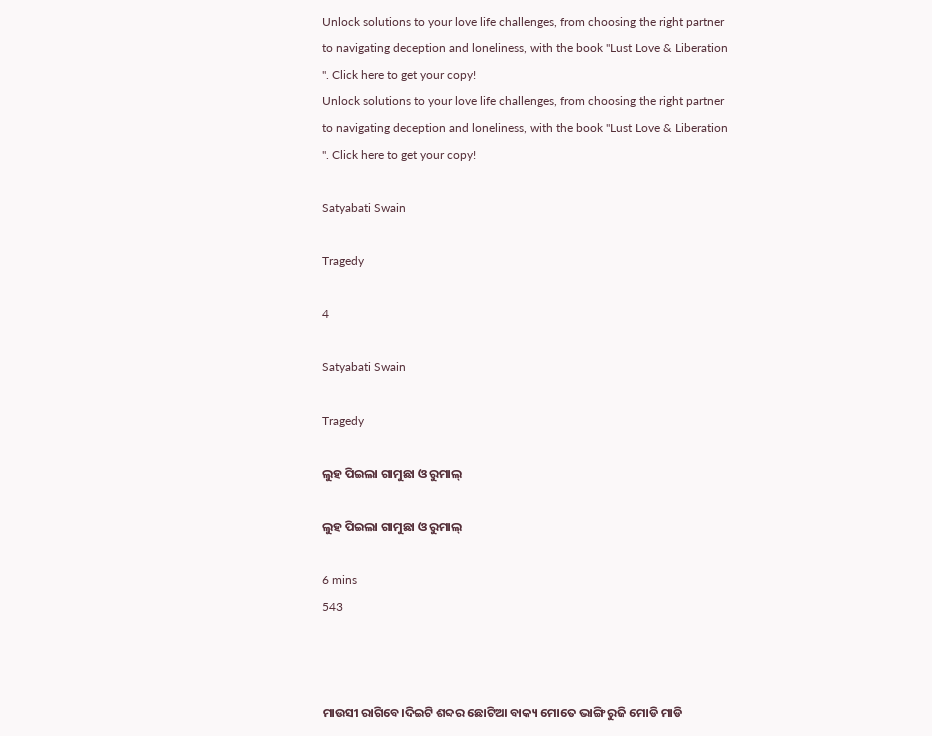Unlock solutions to your love life challenges, from choosing the right partner to navigating deception and loneliness, with the book "Lust Love & Liberation ". Click here to get your copy!
Unlock solutions to your love life challenges, from choosing the right partner to navigating deception and loneliness, with the book "Lust Love & Liberation ". Click here to get your copy!

Satyabati Swain

Tragedy

4

Satyabati Swain

Tragedy

ଲୁହ ପିଇଲା ଗାମୁଛା ଓ ରୁମାଲ୍

ଲୁହ ପିଇଲା ଗାମୁଛା ଓ ରୁମାଲ୍

6 mins
543



ମାଉସୀ ରାଗିବେ।ଦିଇଟି ଶବ୍ଦର ଛୋଟିଆ ବାକ୍ୟ ମୋତେ ଭାଙ୍ଗି ରୁଜି ମୋଡି ମାଡି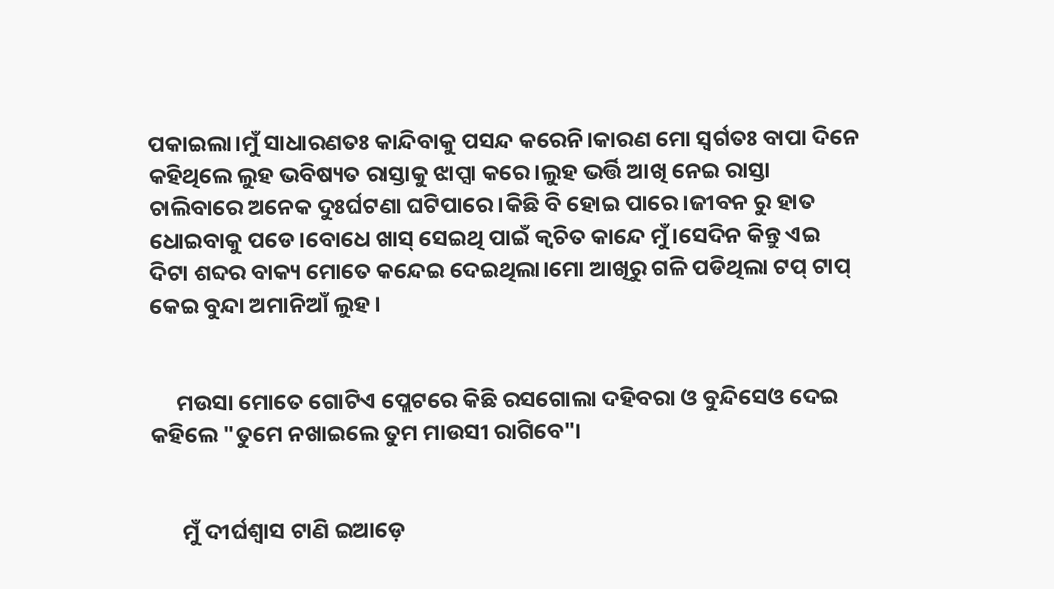ପକାଇଲା।ମୁଁ ସାଧାରଣତଃ କାନ୍ଦିବାକୁ ପସନ୍ଦ କରେନି।କାରଣ ମୋ ସ୍ୱର୍ଗତଃ ବାପା ଦିନେ କହିଥିଲେ ଲୁହ ଭବିଷ୍ୟତ ରାସ୍ତାକୁ ଝାପ୍ସା କରେ।ଲୁହ ଭର୍ତ୍ତି ଆଖି ନେଇ ରାସ୍ତା ଚାଲିବାରେ ଅନେକ ଦୁଃର୍ଘଟଣା ଘଟିପାରେ।କିଛି ବି ହୋଇ ପାରେ।ଜୀବନ ରୁ ହାତ ଧୋଇବାକୁ ପଡେ।ବୋଧେ ଖାସ୍ ସେଇଥି ପାଇଁ କ୍ଵଚିତ କାନ୍ଦେ ମୁଁ।ସେଦିନ କିନ୍ତୁ ଏଇ ଦିଟା ଶବ୍ଦର ବାକ୍ୟ ମୋତେ କନ୍ଦେଇ ଦେଇଥିଲା।ମୋ ଆଖିରୁ ଗଳି ପଡିଥିଲା ଟପ୍ ଟାପ୍ କେଇ ବୁନ୍ଦା ଅମାନିଆଁ ଲୁହ।


     ମଉସା ମୋତେ ଗୋଟିଏ ପ୍ଲେଟରେ କିଛି ରସଗୋଲା ଦହିବରା ଓ ବୁନ୍ଦିସେଓ ଦେଇ କହିଲେ "ତୁମେ ନଖାଇଲେ ତୁମ ମାଉସୀ ରାଗିବେ"।


      ମୁଁ ଦୀର୍ଘଶ୍ଵାସ ଟାଣି ଇଆଡ଼େ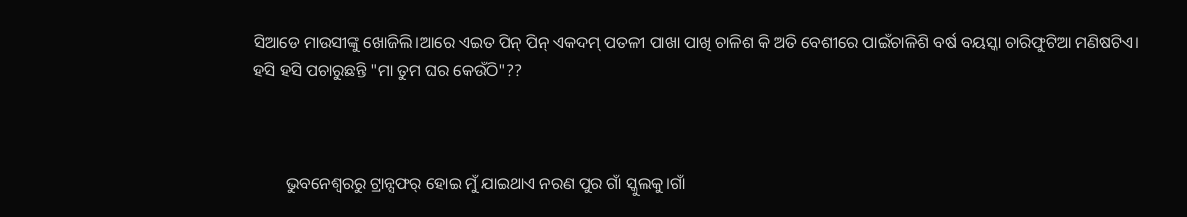ସିଆଡେ ମାଉସୀଙ୍କୁ ଖୋଜିଲି।ଆରେ ଏଇତ ପିନ୍ ପିନ୍ ଏକଦମ୍ ପତଳୀ ପାଖା ପାଖି ଚାଳିଶ କି ଅତି ବେଶୀରେ ପାଇଁଚାଳିଶି ବର୍ଷ ବୟସ୍କା ଚାରିଫୁଟିଆ ମଣିଷଟିଏ। ହସି ହସି ପଚାରୁଛନ୍ତି "ମା ତୁମ ଘର କେଉଁଠି"??



        ଭୁବନେଶ୍ୱରରୁ ଟ୍ରାନ୍ସଫର୍ ହୋଇ ମୁଁ ଯାଇଥାଏ ନରଣ ପୁର ଗାଁ ସ୍କୁଲକୁ।ଗାଁ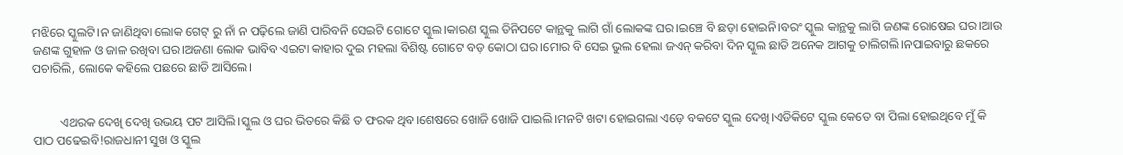ମଝିରେ ସ୍କୁଲଟି।ନ ଜାଣିଥିବା ଲୋକ ଗେଟ୍ ରୁ ନାଁ ନ ପଢ଼ିଲେ ଜାଣି ପାରିବନି ସେଇଟି ଗୋଟେ ସ୍କୁଲ।କାରଣ ସ୍କୁଲ ତିନିପଟେ କାନ୍ଥକୁ ଲାଗି ଗାଁ ଲୋକଙ୍କ ଘର।ଇଞ୍ଚେ ବି ଛଡ଼ା ହୋଇନି।ବରଂ ସ୍କୁଲ କାନ୍ଥକୁ ଲାଗି ଜଣଙ୍କ ରୋଷେଇ ଘର।ଆଉ ଜଣଙ୍କ ଗୁହାଳ ଓ ଜାଳ ରଖିବା ଘର।ଅଜଣା ଲୋକ ଭାବିବ ଏଇଟା କାହାର ଦୁଇ ମହଲା ବିଶିଷ୍ଟ ଗୋଟେ ବଡ଼ କୋଠା ଘର।ମୋର ବି ସେଇ ଭୁଲ ହେଲା ଜଏନ୍ କରିବା ଦିନ ସ୍କୁଲ ଛାଡି ଅନେକ ଆଗକୁ ଚାଲିଗଲି।ନପାଇବାରୁ ଛକରେ ପଚାରିଲି, ଲୋକେ କହିଲେ ପଛରେ ଛାଡି ଆସିଲେ।


         ଏଥରକ ଦେଖି ଦେଖି ଉଭୟ ପଟ ଆସିଲି।ସ୍କୁଲ ଓ ଘର ଭିତରେ କିଛି ତ ଫରକ ଥିବ।ଶେଷରେ ଖୋଜି ଖୋଜି ପାଇଲି।ମନଟି ଖଟା ହୋଇଗଲା ଏଡ଼େ ବକଟେ ସ୍କୁଲ ଦେଖି।ଏଡିକିଟେ ସ୍କୁଲ କେତେ ବା ପିଲା ହୋଇଥିବେ ମୁଁ କି ପାଠ ପଢେଇବି!ରାଜଧାନୀ ସୁଖ ଓ ସ୍କୁଲ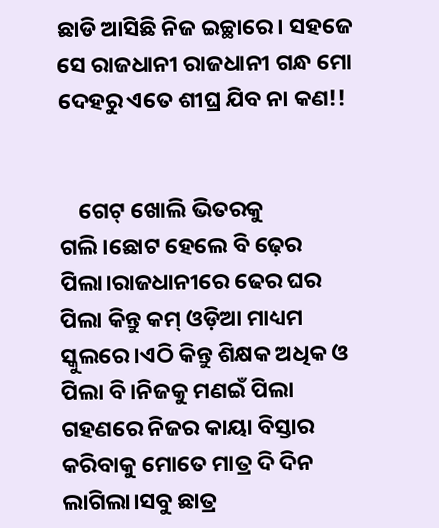ଛାଡି ଆସିଛି ନିଜ ଇଚ୍ଛାରେ। ସହଜେ ସେ ରାଜଧାନୀ ରାଜଧାନୀ ଗନ୍ଧ ମୋ ଦେହରୁ ଏତେ ଶୀଘ୍ର ଯିବ ନା କଣ!!


    ଗେଟ୍ ଖୋଲି ଭିତରକୁ ଗଲି।ଛୋଟ ହେଲେ ବି ଢ଼େର ପିଲା।ରାଜଧାନୀରେ ଢେର ଘର ପିଲା କିନ୍ତୁ କମ୍ ଓଡ଼ିଆ ମାଧ୍ୟମ ସ୍କୁଲରେ।ଏଠି କିନ୍ତୁ ଶିକ୍ଷକ ଅଧିକ ଓ ପିଲା ବି।ନିଜକୁ ମଣଇଁ ପିଲା ଗହଣରେ ନିଜର କାୟା ବିସ୍ତାର କରିବାକୁ ମୋତେ ମାତ୍ର ଦି ଦିନ ଲାଗିଲା।ସବୁ ଛାତ୍ର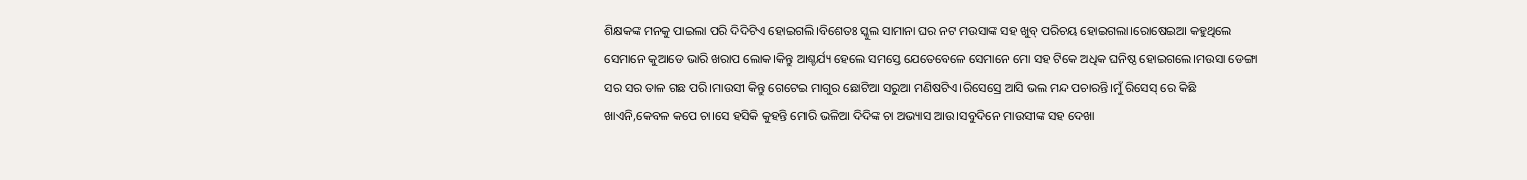ଶିକ୍ଷକଙ୍କ ମନକୁ ପାଇଲା ପରି ଦିଦିଟିଏ ହୋଇଗଲି।ବିଶେତଃ ସ୍କୁଲ ସାମାନା ଘର ନଟ ମଉସାଙ୍କ ସହ ଖୁବ୍ ପରିଚୟ ହୋଇଗଲା।ରୋଷେଇଆ କହୁଥିଲେ ସେମାନେ କୁଆଡେ ଭାରି ଖରାପ ଲୋକ।କିନ୍ତୁ ଆଶ୍ଚର୍ଯ୍ୟ ହେଲେ ସମସ୍ତେ ଯେତେବେଳେ ସେମାନେ ମୋ ସହ ଟିକେ ଅଧିକ ଘନିଷ୍ଠ ହୋଇଗଲେ।ମଉସା ଡେଙ୍ଗା ସର ସର ତାଳ ଗଛ ପରି।ମାଉସୀ କିନ୍ତୁ ଗେଟେଇ ମାଗୁର ଛୋଟିଆ ସରୁଆ ମଣିଷଟିଏ।ରିସେସ୍ରେ ଆସି ଭଲ ମନ୍ଦ ପଚାରନ୍ତି।ମୁଁ ରିସେସ୍ ରେ କିଛି ଖାଏନି,କେବଳ କପେ ଚା।ସେ ହସିକି କୁହନ୍ତି ମୋରି ଭଳିଆ ଦିଦିଙ୍କ ଚା ଅଭ୍ୟାସ ଆଉ।ସବୁଦିନେ ମାଉସୀଙ୍କ ସହ ଦେଖା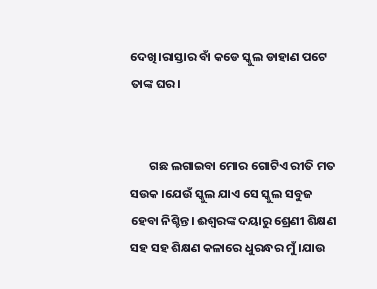ଦେଖି।ରାସ୍ତାର ବାଁ କଡେ ସ୍କୁଲ ଡାହାଣ ପଟେ ତାଙ୍କ ଘର।


       ଗଛ ଲଗାଇବା ମୋର ଗୋଟିଏ ରୀତି ମତ ସଉକ ।ଯେଉଁ ସ୍କୁଲ ଯାଏ ସେ ସ୍କୁଲ ସବୁଜ ହେବା ନିଶ୍ଚିନ୍ତ। ଈଶ୍ଵରଙ୍କ ଦୟାରୁ ଶ୍ରେଣୀ ଶିକ୍ଷଣ ସହ ସହ ଶିକ୍ଷଣ କଳାରେ ଧୁରନ୍ଧର ମୁଁ।ଯାଉ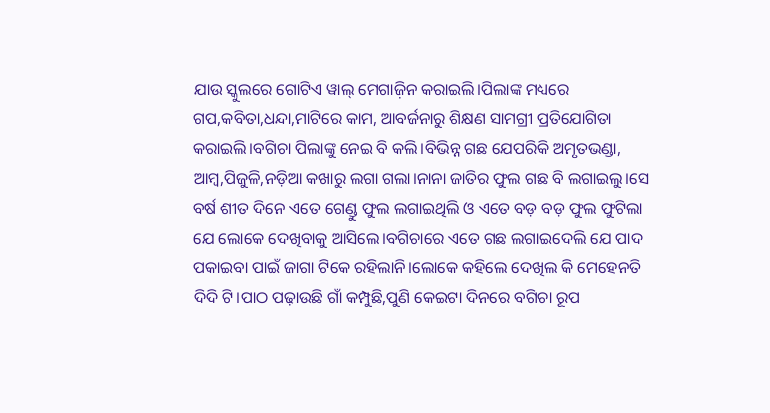ଯାଉ ସ୍କୁଲରେ ଗୋଟିଏ ୱାଲ୍ ମେଗାଜ଼ିନ କରାଇଲି।ପିଲାଙ୍କ ମଧ୍ୟରେ ଗପ,କବିତା,ଧନ୍ଦା,ମାଟିରେ କାମ, ଆବର୍ଜନାରୁ ଶିକ୍ଷଣ ସାମଗ୍ରୀ ପ୍ରତିଯୋଗିତା କରାଇଲି।ବଗିଚା ପିଲାଙ୍କୁ ନେଇ ବି କଲି।ବିଭିନ୍ନ ଗଛ ଯେପରିକି ଅମୃତଭଣ୍ଡା, ଆମ୍ବ,ପିଜୁଳି,ନଡ଼ିଆ କଖାରୁ ଲଗା ଗଲା।ନାନା ଜାତିର ଫୁଲ ଗଛ ବି ଲଗାଇଲୁ।ସେ ବର୍ଷ ଶୀତ ଦିନେ ଏତେ ଗେଣ୍ଡୁ ଫୁଲ ଲଗାଇଥିଲି ଓ ଏତେ ବଡ଼ ବଡ଼ ଫୁଲ ଫୁଟିଲା ଯେ ଲୋକେ ଦେଖିବାକୁ ଆସିଲେ।ବଗିଚାରେ ଏତେ ଗଛ ଲଗାଇଦେଲି ଯେ ପାଦ ପକାଇବା ପାଇଁ ଜାଗା ଟିକେ ରହିଲାନି।ଲୋକେ କହିଲେ ଦେଖିଲ କି ମେହେନତି ଦିଦି ଟି।ପାଠ ପଢ଼ାଉଛି ଗାଁ କମ୍ପୁଛି,ପୁଣି କେଇଟା ଦିନରେ ବଗିଚା ରୂପ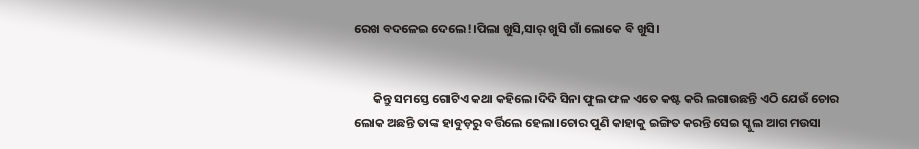ରେଖ ବଦଳେଇ ଦେଲେ!।ପିଲା ଖୁସି,ସାର୍ ଖୁସି ଗାଁ ଲୋକେ ବି ଖୁସି।


       କିନ୍ତୁ ସମସ୍ତେ ଗୋଟିଏ କଥା କହିଲେ।ଦିଦି ସିନା ଫୁଲ ଫଳ ଏତେ କଷ୍ଟ କରି ଲଗାଉଛନ୍ତି ଏଠି ଯେଉଁ ଚୋର ଲୋକ ଅଛନ୍ତି ତାଙ୍କ ହାବୁଡ଼ରୁ ବର୍ତ୍ତିଲେ ହେଲା।ଚୋର ପୁଣି କାହାକୁ ଇଙ୍ଗିତ କରନ୍ତି ସେଇ ସ୍କୁଲ ଆଗ ମଉସା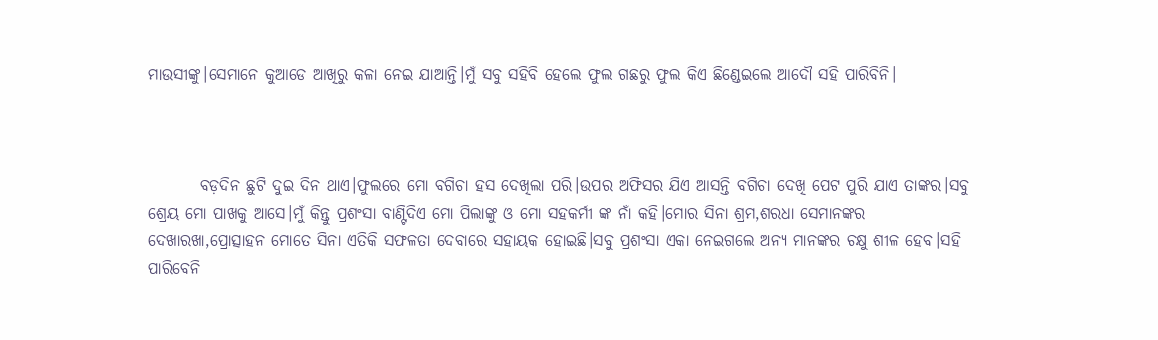ମାଉସୀଙ୍କୁ।ସେମାନେ କୁଆଡେ ଆଖିରୁ କଳା ନେଇ ଯାଆନ୍ତି।ମୁଁ ସବୁ ସହିବି ହେଲେ ଫୁଲ ଗଛରୁ ଫୁଲ କିଏ ଛିଣ୍ଡେଇଲେ ଆଦୌ ସହି ପାରିବିନି।



        ବଡ଼ଦିନ ଛୁଟି ଦୁଇ ଦିନ ଥାଏ।ଫୁଲରେ ମୋ ବଗିଚା ହସ ଦେଖିଲା ପରି।ଉପର ଅଫିସର ଯିଏ ଆସନ୍ତି ବଗିଚା ଦେଖି ପେଟ ପୁରି ଯାଏ ତାଙ୍କର।ସବୁ ଶ୍ରେୟ ମୋ ପାଖକୁ ଆସେ।ମୁଁ କିନ୍ତୁ ପ୍ରଶଂସା ବାଣ୍ଟିଦିଏ ମୋ ପିଲାଙ୍କୁ ଓ ମୋ ସହକର୍ମୀ ଙ୍କ ନାଁ କହି।ମୋର ସିନା ଶ୍ରମ,ଶରଧା ସେମାନଙ୍କର ଦେଖାରଖା,ପ୍ରୋତ୍ସାହନ ମୋତେ ସିନା ଏତିକି ସଫଳତା ଦେବାରେ ସହାୟକ ହୋଇଛି।ସବୁ ପ୍ରଶଂସା ଏକା ନେଇଗଲେ ଅନ୍ୟ ମାନଙ୍କର ଚକ୍ଷୁ ଶୀଳ ହେବ।ସହି ପାରିବେନି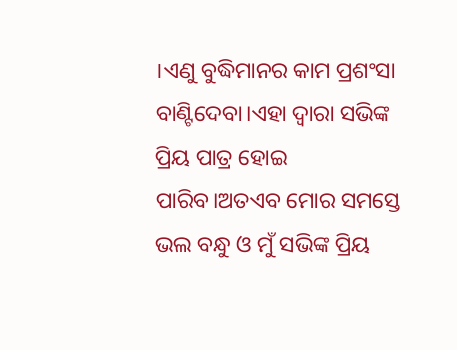।ଏଣୁ ବୁଦ୍ଧିମାନର କାମ ପ୍ରଶଂସା ବାଣ୍ଟିଦେବା।ଏହା ଦ୍ୱାରା ସଭିଙ୍କ ପ୍ରିୟ ପାତ୍ର ହୋଇ ପାରିବ।ଅତଏବ ମୋର ସମସ୍ତେ ଭଲ ବନ୍ଧୁ ଓ ମୁଁ ସଭିଙ୍କ ପ୍ରିୟ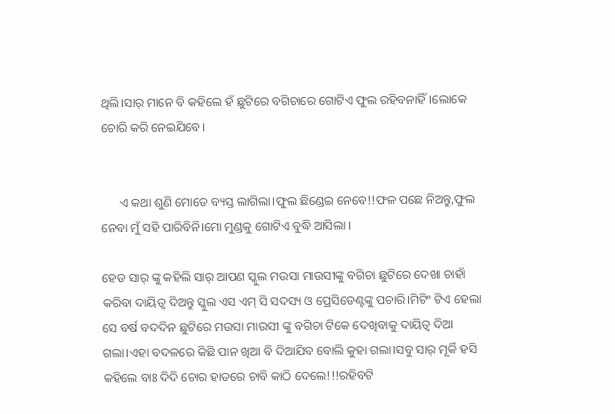ଥିଲି।ସାର୍ ମାନେ ବି କହିଲେ ହଁ ଛୁଟିରେ ବଗିଚାରେ ଗୋଟିଏ ଫୁଲ ରହିବନାହିଁ।ଲୋକେ ଚୋରି କରି ନେଇଯିବେ।


      ଏ କଥା ଶୁଣି ମୋତେ ବ୍ୟସ୍ତ ଲାଗିଲା।ଫୁଲ ଛିଣ୍ଡେଇ ନେବେ!!ଫଳ ପଛେ ନିଅନ୍ତୁ,ଫୁଲ ନେବା ମୁଁ ସହି ପାରିବିନି।ମୋ ମୁଣ୍ଡକୁ ଗୋଟିଏ ବୁଦ୍ଧି ଆସିଲା ।

ହେଡ ସାର୍ ଙ୍କୁ କହିଲି ସାର୍ ଆପଣ ସ୍କୁଲ ମଉସା ମାଉସୀଙ୍କୁ ବଗିଚା ଛୁଟିରେ ଦେଖା ଚାହାଁ କରିବା ଦାୟିତ୍ୱ ଦିଅନ୍ତୁ ସ୍କୁଲ ଏସ ଏମ୍ ସି ସଦସ୍ୟ ଓ ପ୍ରେସିଡେଣ୍ଟଙ୍କୁ ପଚାରି।ମିଟିଂ ଟିଏ ହେଲା ସେ ବର୍ଷ ବଦଦିନ ଛୁଟିରେ ମଉସା ମାଉସୀ ଙ୍କୁ ବଗିଚା ଟିକେ ଦେଖିବାକୁ ଦାୟିତ୍ୱ ଦିଆ ଗଲା।ଏହା ବଦଳରେ କିଛି ପାନ ଖିଆ ବି ଦିଆଯିବ ବୋଲି କୁହା ଗଲା।ସବୁ ସାର୍ ମୂର୍କି ହସି କହିଲେ ବାଃ ଦିଦି ଚୋର ହାତରେ ଚାବି କାଠି ଦେଲେ!!!ରହିବଟି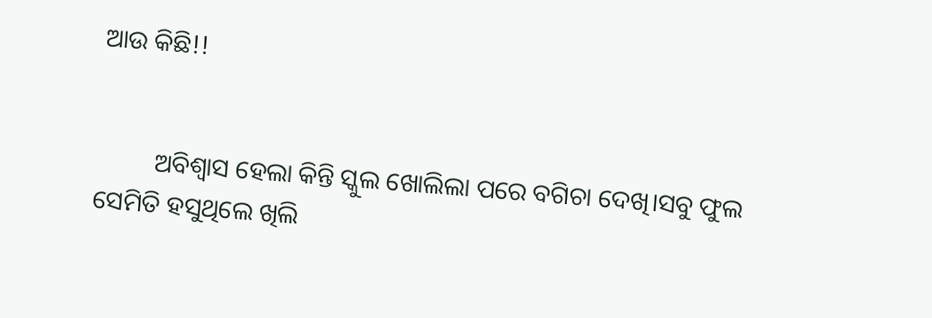ଆଉ କିଛି!!


         ଅବିଶ୍ୱାସ ହେଲା କିନ୍ତି ସ୍କୁଲ ଖୋଲିଲା ପରେ ବଗିଚା ଦେଖି।ସବୁ ଫୁଲ ସେମିତି ହସୁଥିଲେ ଖିଲି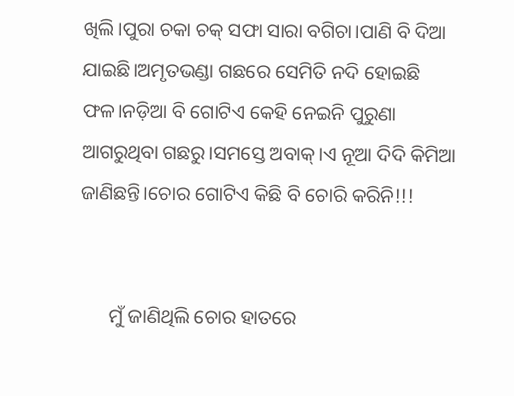ଖିଲି।ପୁରା ଚକା ଚକ୍ ସଫା ସାରା ବଗିଚା।ପାଣି ବି ଦିଆ ଯାଇଛି।ଅମୃତଭଣ୍ଡା ଗଛରେ ସେମିତି ନଦି ହୋଇଛି ଫଳ।ନଡ଼ିଆ ବି ଗୋଟିଏ କେହି ନେଇନି ପୁରୁଣା ଆଗରୁଥିବା ଗଛରୁ।ସମସ୍ତେ ଅବାକ୍।ଏ ନୂଆ ଦିଦି କିମିଆ ଜାଣିଛନ୍ତି।ଚୋର ଗୋଟିଏ କିଛି ବି ଚୋରି କରିନି!!!


      ମୁଁ ଜାଣିଥିଲି ଚୋର ହାତରେ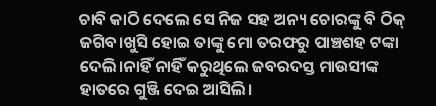ଚାବି କାଠି ଦେଲେ ସେ ନିଜ ସହ ଅନ୍ୟ ଚୋରଙ୍କୁ ବି ଠିକ୍ ଜଗିବ।ଖୁସି ହୋଇ ତାଙ୍କୁ ମୋ ତରଫରୁ ପାଞ୍ଚଶହ ଟଙ୍କା ଦେଲି।ନାହିଁ ନାହିଁ କରୁଥିଲେ ଜବରଦସ୍ତ ମାଉସୀଙ୍କ ହାତରେ ଗୁଞ୍ଜି ଦେଇ ଆସିଲି।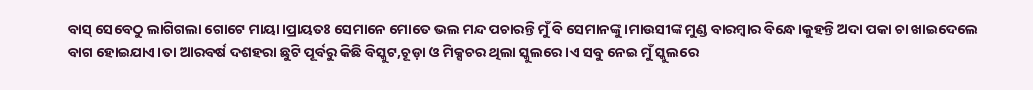ବାସ୍ ସେବେଠୁ ଲାଗିଗଲା ଗୋଟେ ମାୟା।ପ୍ରାୟତଃ ସେମାନେ ମୋତେ ଭଲ ମନ୍ଦ ପଚାରନ୍ତି ମୁଁ ବି ସେମାନଙ୍କୁ ।ମାଉସୀଙ୍କ ମୁଣ୍ଡ ବାରମ୍ବାର ବିନ୍ଧେ।କୁହନ୍ତି ଅଦା ପକା ଚା ଖାଇଦେଲେ ବାଗ ହୋଇଯାଏ।ତା ଆରବର୍ଷ ଦଶହରା ଛୁଟି ପୂର୍ବରୁ କିଛି ବିସ୍କୁଟ,ଚୂଡ଼ା ଓ ମିକ୍ସଚର ଥିଲା ସ୍କୁଲରେ।ଏ ସବୁ ନେଇ ମୁଁ ସ୍କୁଲରେ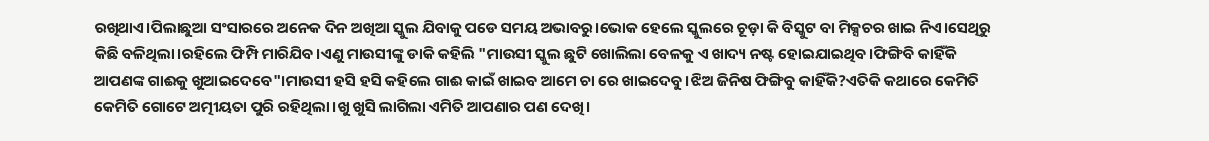ରଖିଥାଏ।ପିଲାଛୁଆ ସଂସାରରେ ଅନେକ ଦିନ ଅଖିଆ ସ୍କୁଲ ଯିବାକୁ ପଡେ ସମୟ ଅଭାବରୁ।ଭୋକ ହେଲେ ସ୍କୁଲରେ ଚୂଡ଼ା କି ବିସ୍କୁଟ ବା ମିକ୍ସଚର ଖାଇ ନିଏ।ସେଥିରୁ କିଛି ବଳିଥିଲା।ରହିଲେ ଫିମ୍ପି ମାରିଯିବ।ଏଣୁ ମାଉସୀଙ୍କୁ ଡାକି କହିଲି "ମାଉସୀ ସ୍କୁଲ ଛୁଟି ଖୋଲିଲା ବେଳକୁ ଏ ଖାଦ୍ୟ ନଷ୍ଟ ହୋଇଯାଇଥିବ।ଫିଙ୍ଗିବି କାହିଁକି ଆପଣଙ୍କ ଗାଈକୁ ଖୁଆଇଦେବେ"।ମାଉସୀ ହସି ହସି କହିଲେ ଗାଈ କାଇଁ ଖାଇବ ଆମେ ଚା ରେ ଖାଇଦେବୁ।ଝିଅ ଜିନିଷ ଫିଙ୍ଗିବୁ କାହିଁକି?ଏତିକି କଥାରେ କେମିତି କେମିତି ଗୋଟେ ଅତ୍ମୀୟତା ପୁରି ରହିଥିଲା।ଖୁ ଖୁସି ଲାଗିଲା ଏମିତି ଆପଣାର ପଣ ଦେଖି।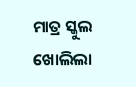ମାତ୍ର ସ୍କୁଲ ଖୋଲିଲା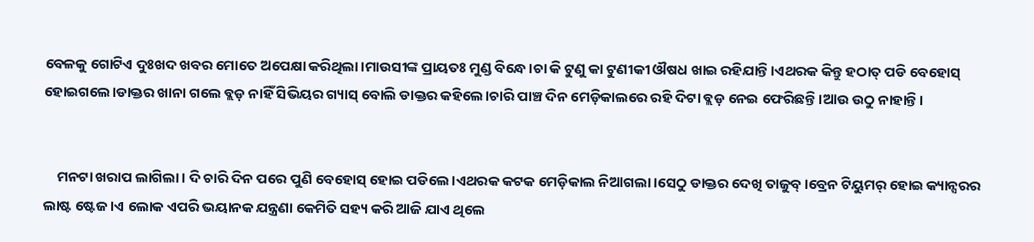ବେଳକୁ ଗୋଟିଏ ଦୁଃଖଦ ଖବର ମୋତେ ଅପେକ୍ଷା କରିଥିଲା।ମାଉସୀଙ୍କ ପ୍ରାୟତଃ ମୁଣ୍ଡ ବିନ୍ଧେ।ଚା କି ଟୁଣୁ କା ଟୁଣୀକୀ ଔଷଧ ଖାଇ ରହିଯାନ୍ତି।ଏଥରକ କିନ୍ତୁ ହଠାତ୍ ପଡି ବେହୋସ୍ ହୋଇଗଲେ।ଡାକ୍ତର ଖାନା ଗଲେ ବ୍ଲଡ଼ ନାହିଁ ସିଭିୟର ଗ୍ୟାସ୍ ବୋଲି ଡାକ୍ତର କହିଲେ।ଚାରି ପାଞ୍ଚ ଦିନ ମେଡ଼ିକାଲରେ ରହି ଦିଟା ବ୍ଲଡ଼ ନେଇ ଫେରିଛନ୍ତି।ଆଉ ଉଠୁ ନାହାନ୍ତି।


    ମନଟା ଖରାପ ଲାଗିଲା। ଦି ଚାରି ଦିନ ପରେ ପୁଣି ବେହୋସ୍ ହୋଇ ପଡିଲେ।ଏଥରକ କଟକ ମେଡ଼ିକାଲ ନିଆଗଲା।ସେଠୁ ଡାକ୍ତର ଦେଖି ତାଜୁବ୍।ବ୍ରେନ ଟିୟୁମର୍ ହୋଇ କ୍ୟାନ୍ସରର ଲାଷ୍ଟ ଷ୍ଟେଜ।ଏ ଲୋକ ଏପରି ଭୟାନକ ଯନ୍ତ୍ରଣା କେମିତି ସହ୍ୟ କରି ଆଜି ଯାଏ ଥିଲେ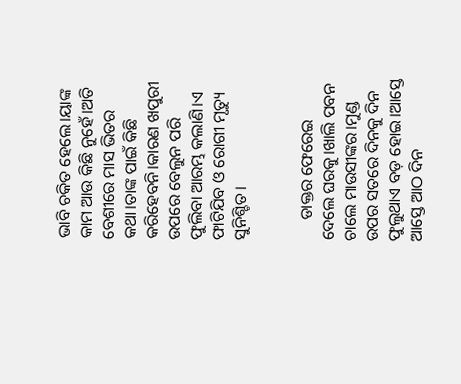ଭାବି ଚକିତ ହେଲେ।ୟାଙ୍କ କାମ ଆଉ କିଛି ନୁହେଁ।ଅତି ବେଶୀରେ ମାସ ଭିତର କଥା।ତାଙ୍କ ପାଇଁ କିଛି କରିହେବନି।କାରଣ ଖପୁରୀ ଉପରେ ବେଲୁନ ପରି ଫୁଲିବା ଆରମ୍ଭ କଲାଣି।ଏ ଫାଟିଯିବ ଓ ରୋଗୀ ମୃତ୍ୟୁ ସୁନିଶ୍ଚିତ।


     ଡାକ୍ତର ଫେରେଇ ଦେଲେ ଘରକୁ।ଖାଲି ପବନ ଚାଲେ ମାଉସୀଙ୍କର।ମୁଣ୍ଡ ଉପର ସତରେ ଦିନକୁ ଦିନ ଫୁଲୁଥାଏ ବଡ଼ ହୋଇ।ଆସ୍ତେ ଆସ୍ତେ ଆଠ ଦିନ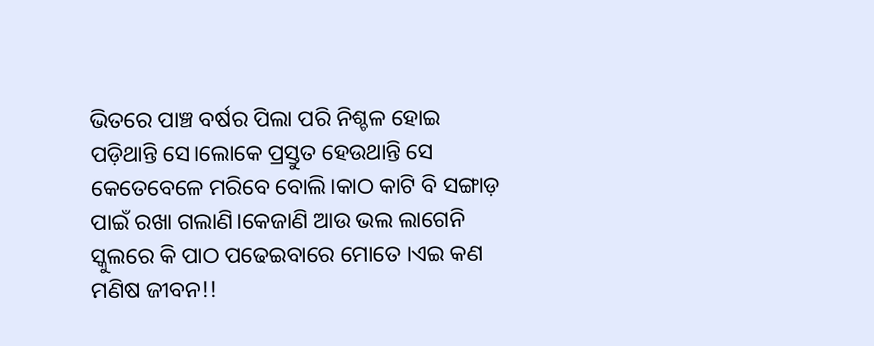ଭିତରେ ପାଞ୍ଚ ବର୍ଷର ପିଲା ପରି ନିଶ୍ଚଳ ହୋଇ ପଡ଼ିଥାନ୍ତି ସେ।ଲୋକେ ପ୍ରସ୍ତୁତ ହେଉଥାନ୍ତି ସେ କେତେବେଳେ ମରିବେ ବୋଲି।କାଠ କାଟି ବି ସଙ୍ଗାଡ଼ ପାଇଁ ରଖା ଗଲାଣି।କେଜାଣି ଆଉ ଭଲ ଲାଗେନି ସ୍କୁଲରେ କି ପାଠ ପଢେଇବାରେ ମୋତେ ।ଏଇ କଣ ମଣିଷ ଜୀବନ!!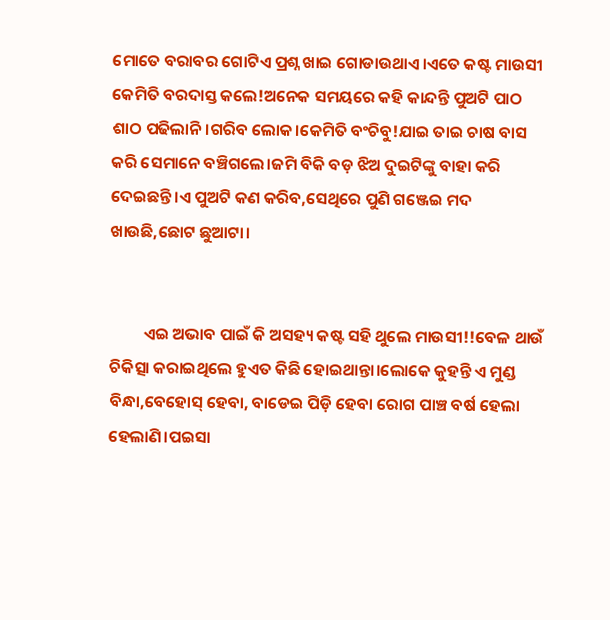ମୋତେ ବରାବର ଗୋଟିଏ ପ୍ରଶ୍ନ ଖାଇ ଗୋଡାଉଥାଏ।ଏତେ କଷ୍ଟ ମାଉସୀ କେମିତି ବରଦାସ୍ତ କଲେ!ଅନେକ ସମୟରେ କହି କାନ୍ଦନ୍ତି ପୁଅଟି ପାଠ ଶାଠ ପଢିଲାନି।ଗରିବ ଲୋକ।କେମିତି ବଂଚିବୁ!ଯାଇ ତାଇ ଚାଷ ବାସ କରି ସେମାନେ ବଞ୍ଚିଗଲେ।ଜମି ବିକି ବଡ଼ ଝିଅ ଦୁଇଟିଙ୍କୁ ବାହା କରି ଦେଇଛନ୍ତି।ଏ ପୁଅଟି କଣ କରିବ,ସେଥିରେ ପୁଣି ଗଞ୍ଜେଇ ମଦ ଖାଉଛି,ଛୋଟ ଛୁଆଟା।


         ଏଇ ଅଭାବ ପାଇଁ କି ଅସହ୍ୟ କଷ୍ଟ ସହି ଥୁଲେ ମାଉସୀ!!ବେଳ ଥାଉଁ ଚିକିତ୍ସା କରାଇଥିଲେ ହୁଏତ କିଛି ହୋଇଥାନ୍ତା।ଲୋକେ କୁହନ୍ତି ଏ ମୁଣ୍ଡ ବିନ୍ଧା,ବେହୋସ୍ ହେବା, ବାଡେଇ ପିଡ଼ି ହେବା ରୋଗ ପାଞ୍ଚ ବର୍ଷ ହେଲା ହେଲାଣି।ପଇସା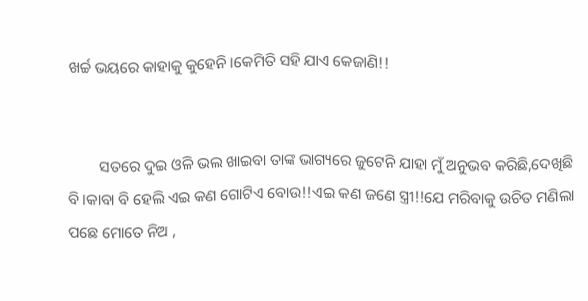ଖର୍ଚ୍ଚ ଭୟରେ କାହାକୁ କୁହେନି।କେମିତି ସହି ଯାଏ କେଜାଣି!!


        ସତରେ ଦୁଇ ଓଳି ଭଲ ଖାଇବା ତାଙ୍କ ଭାଗ୍ୟରେ ଜୁଟେନି ଯାହା ମୁଁ ଅନୁଭବ କରିଛି,ଦେଖିଛି ବି।କାବା ବି ହେଲି ଏଇ କଣ ଗୋଟିଏ ବୋଉ!!ଏଇ କଣ ଜଣେ ସ୍ତ୍ରୀ!!ଯେ ମରିବାକୁ ଉଚିତ ମଣିଲା ପଛେ ମୋତେ ନିଅ ,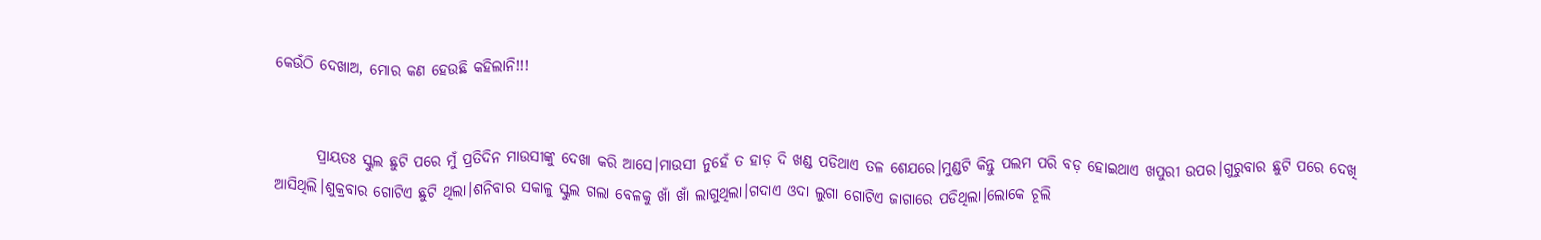କେଉଁଠି ଦେଖାଅ, ମୋର କଣ ହେଉଛି କହିଲାନି!!!


       ପ୍ରାୟତଃ ସ୍କୁଲ ଛୁଟି ପରେ ମୁଁ ପ୍ରତିଦିନ ମାଉସୀଙ୍କୁ ଦେଖା କରି ଆସେ।ମାଉସୀ ନୁହେଁ ତ ହାଡ଼ ଦି ଖଣ୍ଡ ପଡିଥାଏ ତଳ ଶେଯରେ।ମୁଣ୍ଡଟି କିନ୍ତୁ ପଲମ ପରି ବଡ଼ ହୋଇଥାଏ ଖପୁରୀ ଉପର।ଗୁରୁବାର ଛୁଟି ପରେ ଦେଖି ଆସିଥିଲି।ଶୁକ୍ରବାର ଗୋଟିଏ ଛୁଟି ଥିଲା।ଶନିବାର ସକାଳୁ ସ୍କୁଲ ଗଲା ବେଳକୁ ଖାଁ ଖାଁ ଲାଗୁଥିଲା।ଗଦାଏ ଓଦା ଲୁଗା ଗୋଟିଏ ଜାଗାରେ ପଡିଥିଲା।ଲୋକେ ଚୂଲି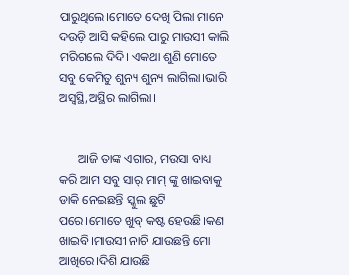ପାରୁଥିଲେ।ମୋତେ ଦେଖି ପିଲା ମାନେ ଦଉଡ଼ି ଆସି କହିଲେ ପାରୁ ମାଉସୀ କାଲି ମରିଗଲେ ଦିଦି। ଏକଥା ଶୁଣି ମୋତେ ସବୁ କେମିତୁ ଶୁନ୍ୟ ଶୁନ୍ୟ ଲାଗିଲା।ଭାରି ଅସ୍ବସ୍ଥି,ଅସ୍ଥିର ଲାଗିଲା।


      ଆଜି ତାଙ୍କ ଏଗାର, ମଉସା ବାଧ୍ୟ କରି ଆମ ସବୁ ସାର୍ ମାମ୍ ଙ୍କୁ ଖାଇବାକୁ ଡାକି ନେଇଛନ୍ତି ସ୍କୁଲ ଛୁଟି ପରେ।ମୋତେ ଖୁବ୍ କଷ୍ଟ ହେଉଛି।କଣ ଖାଇବି।ମାଉସୀ ନାଚି ଯାଉଛନ୍ତି ମୋ ଆଖିରେ।ଦିଶି ଯାଉଛି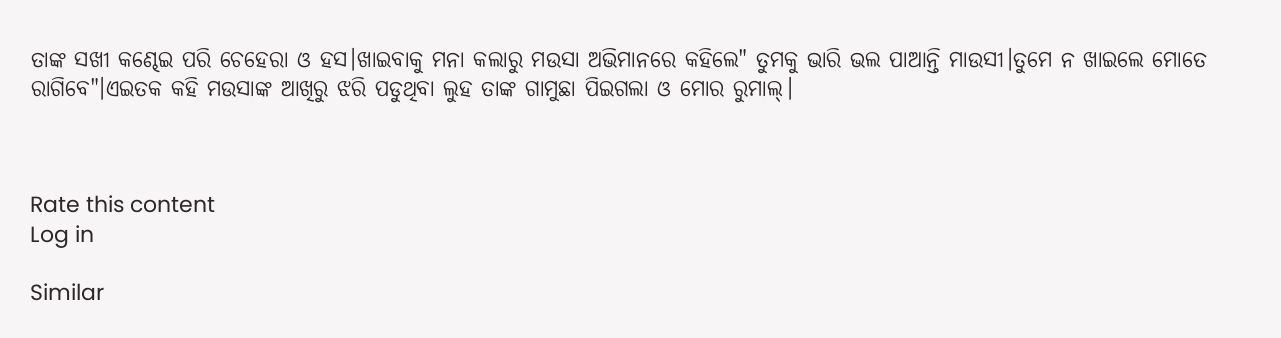ତାଙ୍କ ସଖୀ କଣ୍ଢେଇ ପରି ଚେହେରା ଓ ହସ।ଖାଇବାକୁ ମନା କଲାରୁ ମଉସା ଅଭିମାନରେ କହିଲେ" ତୁମକୁ ଭାରି ଭଲ ପାଆନ୍ତି ମାଉସୀ।ତୁମେ ନ ଖାଇଲେ ମୋତେ ରାଗିବେ"।ଏଇତକ କହି ମଉସାଙ୍କ ଆଖିରୁ ଝରି ପଡୁଥିବା ଲୁହ ତାଙ୍କ ଗାମୁଛା ପିଇଗଲା ଓ ମୋର ରୁମାଲ୍।



Rate this content
Log in

Similar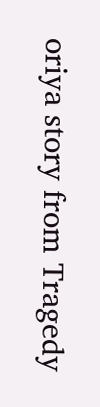oriya story from Tragedy